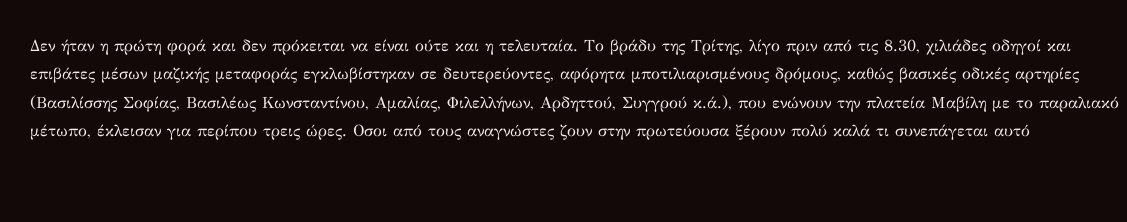Δεν ήταν η πρώτη φορά και δεν πρόκειται να είναι ούτε και η τελευταία. Το βράδυ της Τρίτης, λίγο πριν από τις 8.30, χιλιάδες οδηγοί και επιβάτες μέσων μαζικής μεταφοράς εγκλωβίστηκαν σε δευτερεύοντες, αφόρητα μποτιλιαρισμένους δρόμους, καθώς βασικές οδικές αρτηρίες (Βασιλίσσης Σοφίας, Βασιλέως Κωνσταντίνου, Αμαλίας, Φιλελλήνων, Αρδηττού, Συγγρού κ.ά.), που ενώνουν την πλατεία Μαβίλη με το παραλιακό μέτωπο, έκλεισαν για περίπου τρεις ώρες. Οσοι από τους αναγνώστες ζουν στην πρωτεύουσα ξέρουν πολύ καλά τι συνεπάγεται αυτό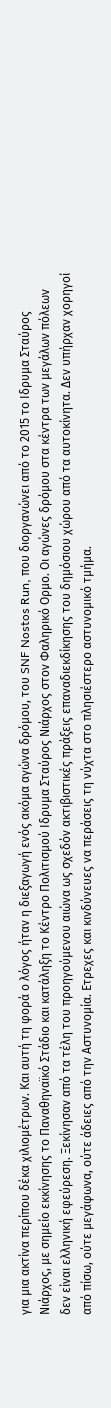για μια ακτίνα περίπου δέκα χιλιομέτρων. Και αυτή τη φορά ο λόγος ήταν η διεξαγωγή ενός ακόμα αγώνα δρόμου, του SNF Nostos Run, που διοργανώνει από το 2015 το Ιδρυμα Σταύρος Νιάρχος, με σημείο εκκίνησης το Παναθηναϊκό Στάδιο και κατάληξη το Κέντρο Πολιτισμού Ιδρυμα Σταύρος Νιάρχος στον Φαληρικό Ορμο. Οι αγώνες δρόμου στα κέντρα των μεγάλων πόλεων δεν είναι ελληνική εφεύρεση. Ξεκίνησαν από τα τέλη του προηγούμενου αιώνα ως σχεδόν ακτιβιστικές πράξεις επαναδιεκδίκησης του δημόσιου χώρου από τα αυτοκίνητα. Δεν υπήρχαν χορηγοί από πίσω, ούτε μεγάφωνα, ούτε άδειες από την Αστυνομία. Ετρεχες και κινδύνευες να περάσεις τη νύχτα στο πλησιέστερο αστυνομικό τμήμα.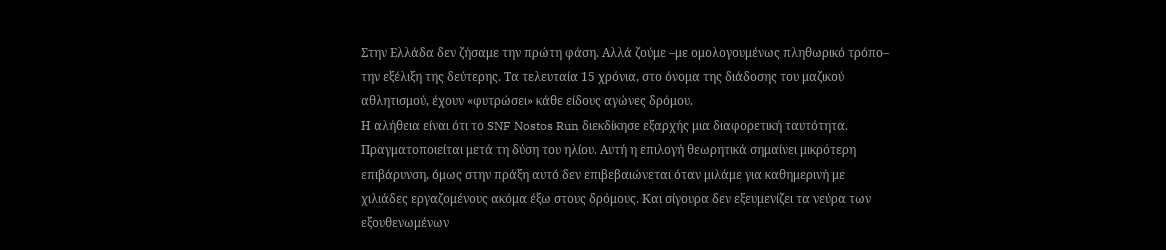Στην Ελλάδα δεν ζήσαμε την πρώτη φάση. Αλλά ζούμε –με ομολογουμένως πληθωρικό τρόπο– την εξέλιξη της δεύτερης. Τα τελευταία 15 χρόνια, στο όνομα της διάδοσης του μαζικού αθλητισμού, έχουν «φυτρώσει» κάθε είδους αγώνες δρόμου.
Η αλήθεια είναι ότι το SNF Nostos Run διεκδίκησε εξαρχής μια διαφορετική ταυτότητα. Πραγματοποιείται μετά τη δύση του ηλίου. Αυτή η επιλογή θεωρητικά σημαίνει μικρότερη επιβάρυνση, όμως στην πράξη αυτό δεν επιβεβαιώνεται όταν μιλάμε για καθημερινή με χιλιάδες εργαζομένους ακόμα έξω στους δρόμους. Και σίγουρα δεν εξευμενίζει τα νεύρα των εξουθενωμένων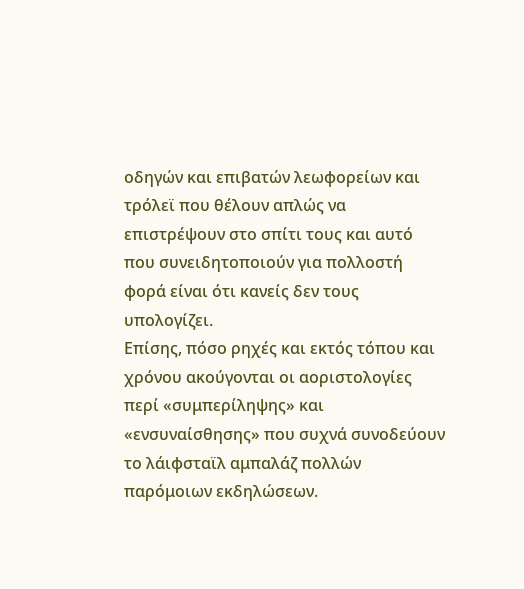οδηγών και επιβατών λεωφορείων και τρόλεϊ που θέλουν απλώς να επιστρέψουν στο σπίτι τους και αυτό που συνειδητοποιούν για πολλοστή φορά είναι ότι κανείς δεν τους υπολογίζει.
Επίσης, πόσο ρηχές και εκτός τόπου και χρόνου ακούγονται οι αοριστολογίες περί «συμπερίληψης» και «ενσυναίσθησης» που συχνά συνοδεύουν το λάιφσταϊλ αμπαλάζ πολλών παρόμοιων εκδηλώσεων.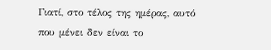Γιατί, στο τέλος της ημέρας, αυτό που μένει δεν είναι το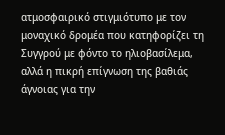ατμοσφαιρικό στιγμιότυπο με τον μοναχικό δρομέα που κατηφορίζει τη Συγγρού με φόντο το ηλιοβασίλεμα, αλλά η πικρή επίγνωση της βαθιάς άγνοιας για την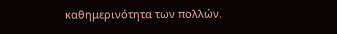καθημερινότητα των πολλών.